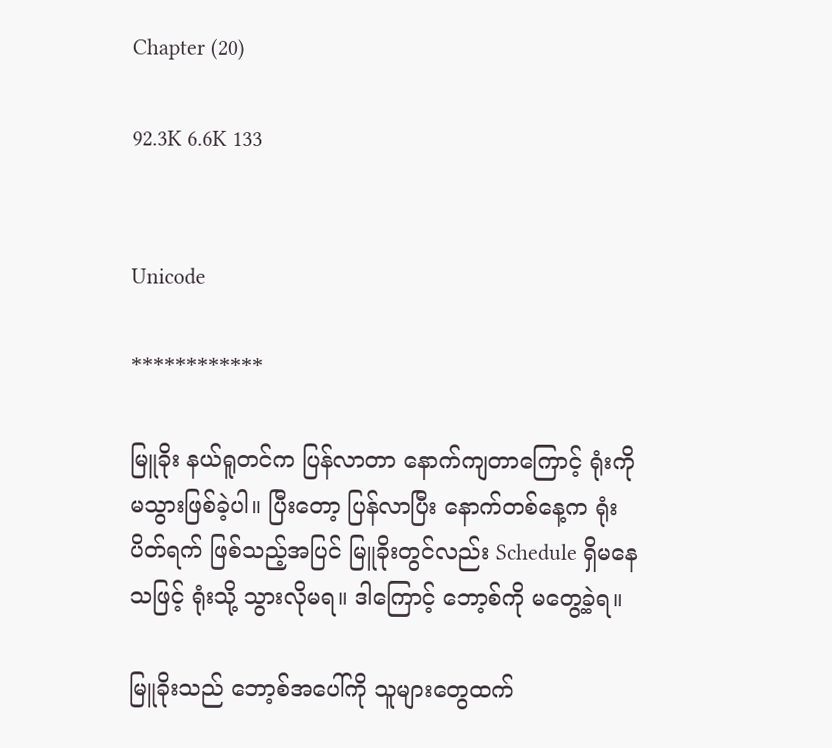Chapter (20)

92.3K 6.6K 133


Unicode

************

မြူခိုး နယ်ရူတင်က ပြန်လာတာ နောက်ကျတာကြောင့် ရုံးကို မသွားဖြစ်ခဲ့ပါ။ ပြီးတော့ ပြန်လာပြီး နောက်တစ်နေ့က ရုံးပိတ်ရက် ဖြစ်သည့်အပြင် မြူခိုးတွင်လည်း Schedule ရှိမနေသဖြင့် ရုံးသို့ သွားလိုမရ။ ဒါကြောင့် ဘော့စ်ကို မတွေ့ခဲ့ရ။

မြူခိုးသည် ဘော့စ်အပေါ်ကို သူများတွေထက်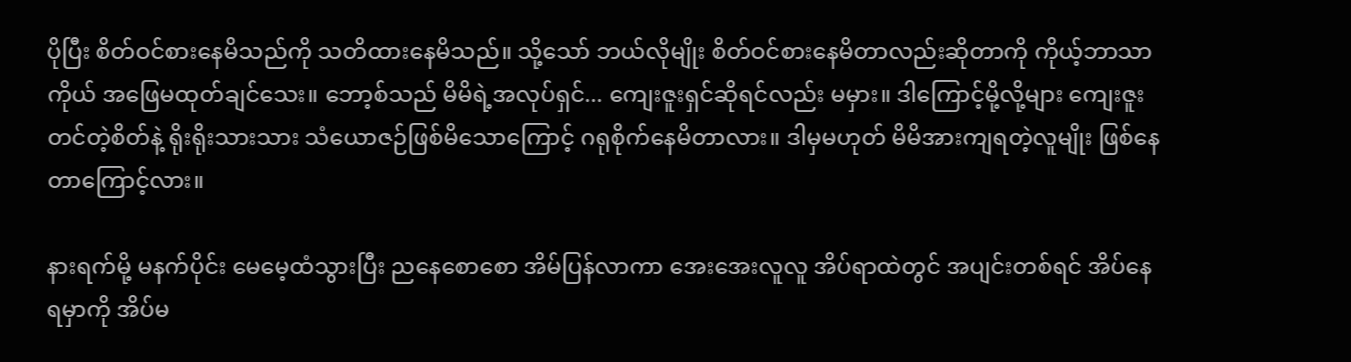ပိုပြီး စိတ်ဝင်စားနေမိသည်ကို သတိထားနေမိသည်။ သို့သော် ဘယ်လိုမျိုး စိတ်ဝင်စားနေမိတာလည်းဆိုတာကို ကိုယ့်ဘာသာကိုယ် အဖြေမထုတ်ချင်သေး။ ဘော့စ်သည် မိမိရဲ့အလုပ်ရှင်... ကျေးဇူးရှင်ဆိုရင်လည်း မမှား။ ဒါကြောင့်မို့လို့များ ကျေးဇူးတင်တဲ့စိတ်နဲ့ ရိုးရိုးသားသား သံယောဇဉ်ဖြစ်မိသောကြောင့် ဂရုစိုက်နေမိတာလား။ ဒါမှမဟုတ် မိမိအားကျရတဲ့လူမျိုး ဖြစ်နေတာကြောင့်လား။

နားရက်မို့ မနက်ပိုင်း မေမေ့ထံသွားပြီး ညနေစောစော အိမ်ပြန်လာကာ အေးအေးလူလူ အိပ်ရာထဲတွင် အပျင်းတစ်ရင် အိပ်နေရမှာကို အိပ်မ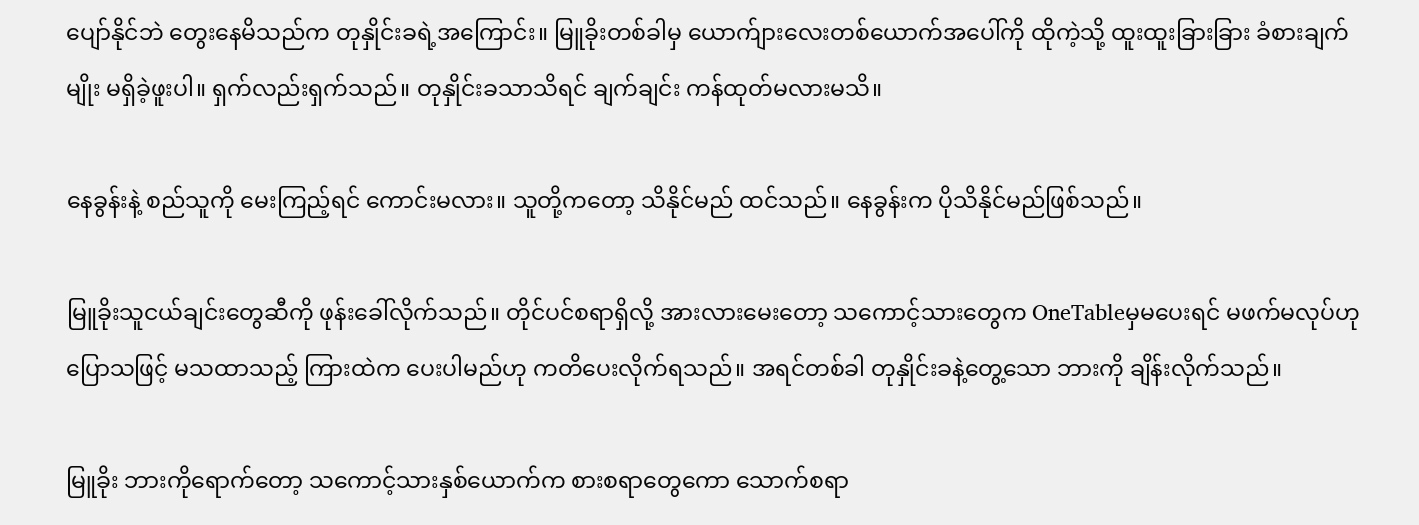ပျော်နိုင်ဘဲ တွေးနေမိသည်က တုနှိုင်းခရဲ့အကြောင်း။ မြူခိုးတစ်ခါမှ ယောက်ျားလေးတစ်ယောက်အပေါ်ကို ထိုကဲ့သို့ ထူးထူးခြားခြား ခံစားချက်မျိုး မရှိခဲ့ဖူးပါ။ ရှက်လည်းရှက်သည်။ တုနှိုင်းခသာသိရင် ချက်ချင်း ကန်ထုတ်မလားမသိ။

နေခွန်းနဲ့ စည်သူကို မေးကြည့်ရင် ကောင်းမလား။ သူတို့ကတော့ သိနိုင်မည် ထင်သည်။ နေခွန်းက ပိုသိနိုင်မည်ဖြစ်သည်။

မြူခိုးသူငယ်ချင်းတွေဆီကို ဖုန်းခေါ်လိုက်သည်။ တိုင်ပင်စရာရှိလို့ အားလားမေးတော့ သကောင့်သားတွေက OneTableမှမပေးရင် မဖက်မလုပ်ဟု ပြောသဖြင့် မသထာသည့် ကြားထဲက ပေးပါမည်ဟု ကတိပေးလိုက်ရသည်။ အရင်တစ်ခါ တုနှိုင်းခနဲ့တွေ့သော ဘားကို ချိန်းလိုက်သည်။

မြူခိုး ဘားကိုရောက်တော့ သကောင့်သားနှစ်ယောက်က စားစရာတွေကော သောက်စရာ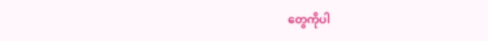တွေကိုပါ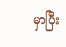မှာပြီး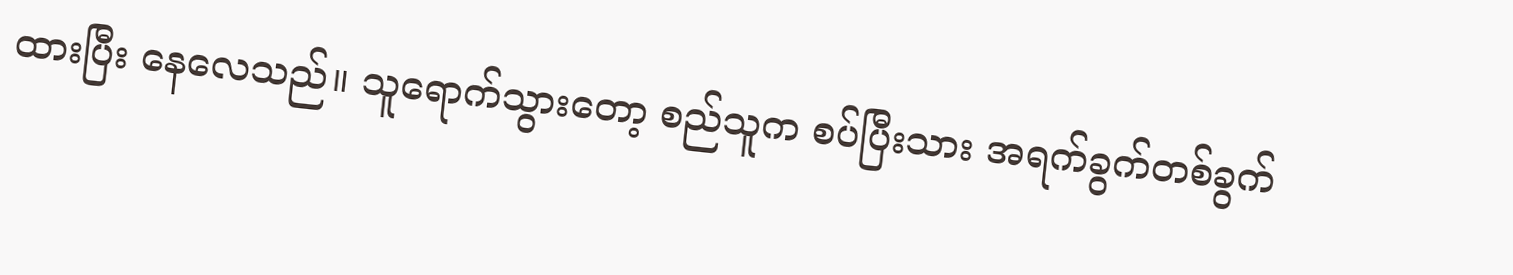ထားပြီး နေလေသည်။ သူရောက်သွားတော့ စည်သူက စပ်ပြီးသား အရက်ခွက်တစ်ခွက်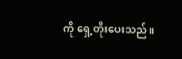ကို ရှေ့တိုးပေးသည်။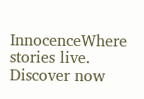InnocenceWhere stories live. Discover now